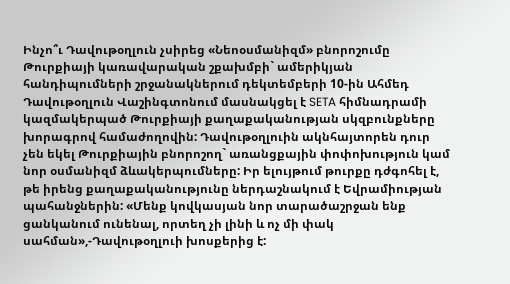Ինչո՞ւ Դավութօղլուն չսիրեց «Նեոօսմանիզմ» բնորոշումը
Թուրքիայի կառավարական շքախմբի` ամերիկյան հանդիպումների շրջանակներում դեկտեմբերի 10-ին Ահմեդ Դավութօղլուն Վաշինգտոնում մասնակցել է SETA հիմնադրամի կազմակերպած Թուրքիայի քաղաքականության սկզբունքները խորագրով համաժողովին: Դավութօղլուին ակնհայտորեն դուր չեն եկել Թուրքիային բնորոշող` առանցքային փոփոխություն կամ նոր օսմանիզմ ձևակերպումները: Իր ելույթում թուրքը դժգոհել է, թե իրենց քաղաքականությունը ներդաշնակում է Եվրամիության պահանջներին: «Մենք կովկասյան նոր տարածաշրջան ենք ցանկանում ունենալ, որտեղ չի լինի և ոչ մի փակ սահման»,-Դավութօղլուի խոսքերից է: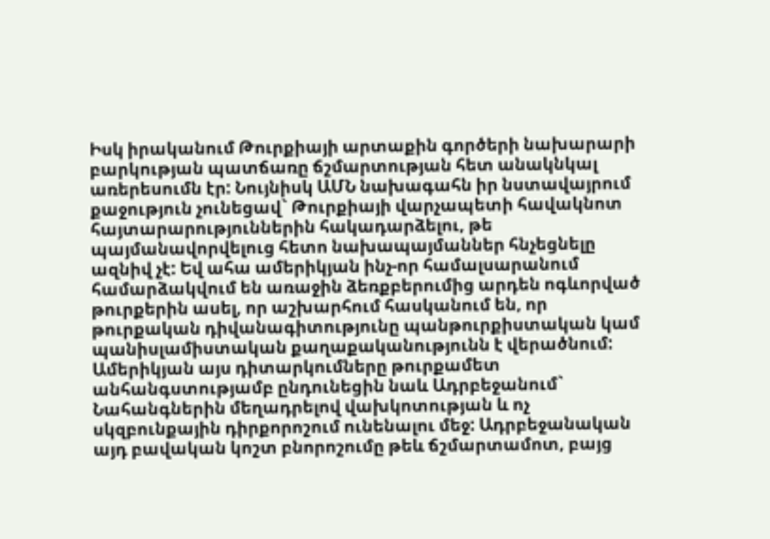Իսկ իրականում Թուրքիայի արտաքին գործերի նախարարի բարկության պատճառը ճշմարտության հետ անակնկալ առերեսումն էր: Նույնիսկ ԱՄՆ նախագահն իր նստավայրում քաջություն չունեցավ` Թուրքիայի վարչապետի հավակնոտ հայտարարություններին հակադարձելու, թե պայմանավորվելուց հետո նախապայմաններ հնչեցնելը ազնիվ չէ: Եվ ահա ամերիկյան ինչ-որ համալսարանում համարձակվում են առաջին ձեռքբերումից արդեն ոգևորված թուրքերին ասել, որ աշխարհում հասկանում են, որ թուրքական դիվանագիտությունը պանթուրքիստական կամ պանիսլամիստական քաղաքականությունն է վերածնում: Ամերիկյան այս դիտարկումները թուրքամետ անհանգստությամբ ընդունեցին նաև Ադրբեջանում` Նահանգներին մեղադրելով վախկոտության և ոչ սկզբունքային դիրքորոշում ունենալու մեջ: Ադրբեջանական այդ բավական կոշտ բնորոշումը թեև ճշմարտամոտ, բայց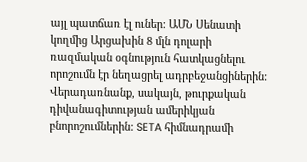այլ պատճառ էլ ուներ: ԱՄՆ Սենատի կողմից Արցախին 8 մլն դոլարի ռազմական օգնություն հատկացնելու որոշումն էր նեղացրել ադրբեջանցիներին: Վերադառնանք, սակայն, թուրքական դիվանագիտության ամերիկյան բնորոշումներին: SETA հիմնադրամի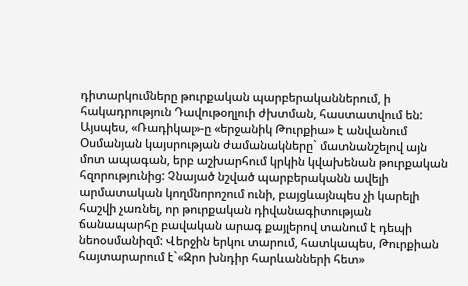դիտարկումները թուրքական պարբերականներում, ի հակադրություն Դավութօղլուի ժխտման, հաստատվում են: Այսպես, «Ռադիկալ»-ը «երջանիկ Թուրքիա» է անվանում Օսմանյան կայսրության ժամանակները` մատնանշելով այն մոտ ապագան, երբ աշխարհում կրկին կվախենան թուրքական հզորությունից: Չնայած նշված պարբերականն ավելի արմատական կողմնորոշում ունի, բայցևայնպես չի կարելի հաշվի չառնել, որ թուրքական դիվանագիտության ճանապարհը բավական արագ քայլերով տանում է դեպի նեոօսմանիզմ: Վերջին երկու տարում, հատկապես, Թուրքիան հայտարարում է`«Զրո խնդիր հարևանների հետ»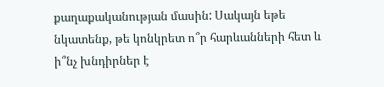քաղաքականության մասին: Սակայն եթե նկատենք, թե կոնկրետ ո՞ր հարևանների հետ և ի՞նչ խնդիրներ է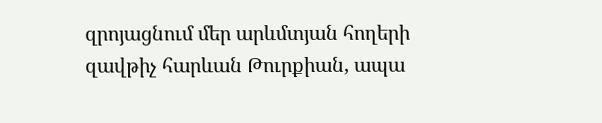զրոյացնում մեր արևմտյան հողերի զավթիչ հարևան Թուրքիան, ապա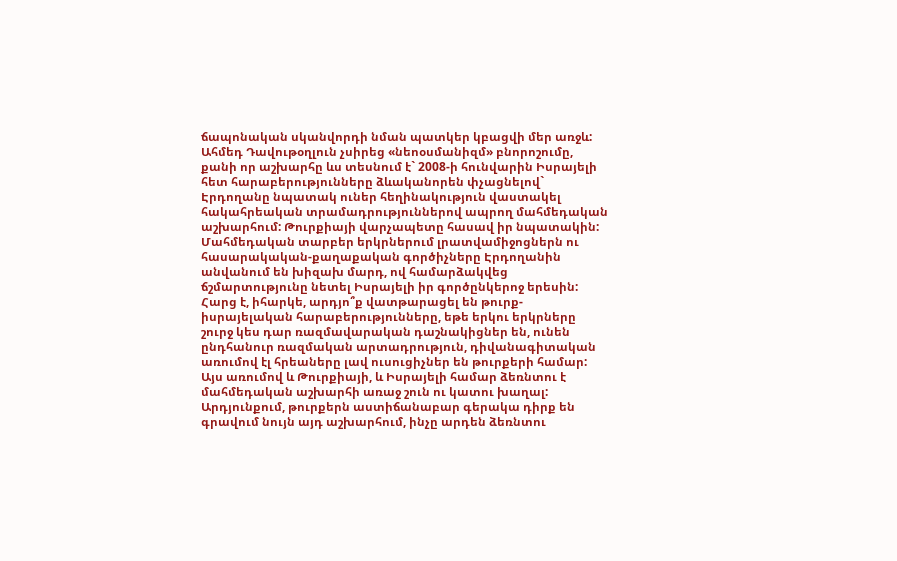ճապոնական սկանվորդի նման պատկեր կբացվի մեր առջև:
Ահմեդ Դավութօղլուն չսիրեց «նեոօսմանիզմ» բնորոշումը, քանի որ աշխարհը ևս տեսնում է` 2008-ի հունվարին Իսրայելի հետ հարաբերությունները ձևականորեն փչացնելով` Էրդողանը նպատակ ուներ հեղինակություն վաստակել հակահրեական տրամադրություններով ապրող մահմեդական աշխարհում: Թուրքիայի վարչապետը հասավ իր նպատակին: Մահմեդական տարբեր երկրներում լրատվամիջոցներն ու հասարակական-քաղաքական գործիչները Էրդողանին անվանում են խիզախ մարդ, ով համարձակվեց ճշմարտությունը նետել Իսրայելի իր գործընկերոջ երեսին: Հարց է, իհարկե, արդյո՞ք վատթարացել են թուրք-իսրայելական հարաբերությունները, եթե երկու երկրները շուրջ կես դար ռազմավարական դաշնակիցներ են, ունեն ընդհանուր ռազմական արտադրություն, դիվանագիտական առումով էլ հրեաները լավ ուսուցիչներ են թուրքերի համար: Այս առումով և Թուրքիայի, և Իսրայելի համար ձեռնտու է մահմեդական աշխարհի առաջ շուն ու կատու խաղալ: Արդյունքում, թուրքերն աստիճանաբար գերակա դիրք են գրավում նույն այդ աշխարհում, ինչը արդեն ձեռնտու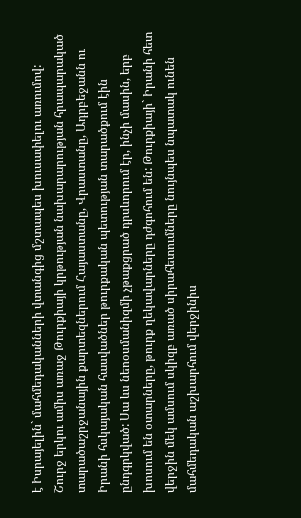է Իսրայելին` մահմեդականների վտանգից մշտապես խուսափելու առումով:
Շուրջ երկու ամիս առաջ Թուրքիայի կրթության նախարարության հրապարակած տարածաշրջանային քարտեզներում Հայաստանը, Վրաստանը, Ադրբեջանն ու Իրանի հսկայական հասվածներ թուրքական պետության տարածքում էին ընդգրկված: Սա ևս նեոօսմանիզմի չթաքցրած դրսևորում էր, ինչի մասին, երբ խոսում են օտարները, թուրք ղեկավարները դժգոհում են: Թուրքիայի` Իրանի հետ վերջին մեկ ամսում սկիզբ առած սիրահետումները նույնպես նպատակ ունեն մահմեդական աշխարհում վերջինիս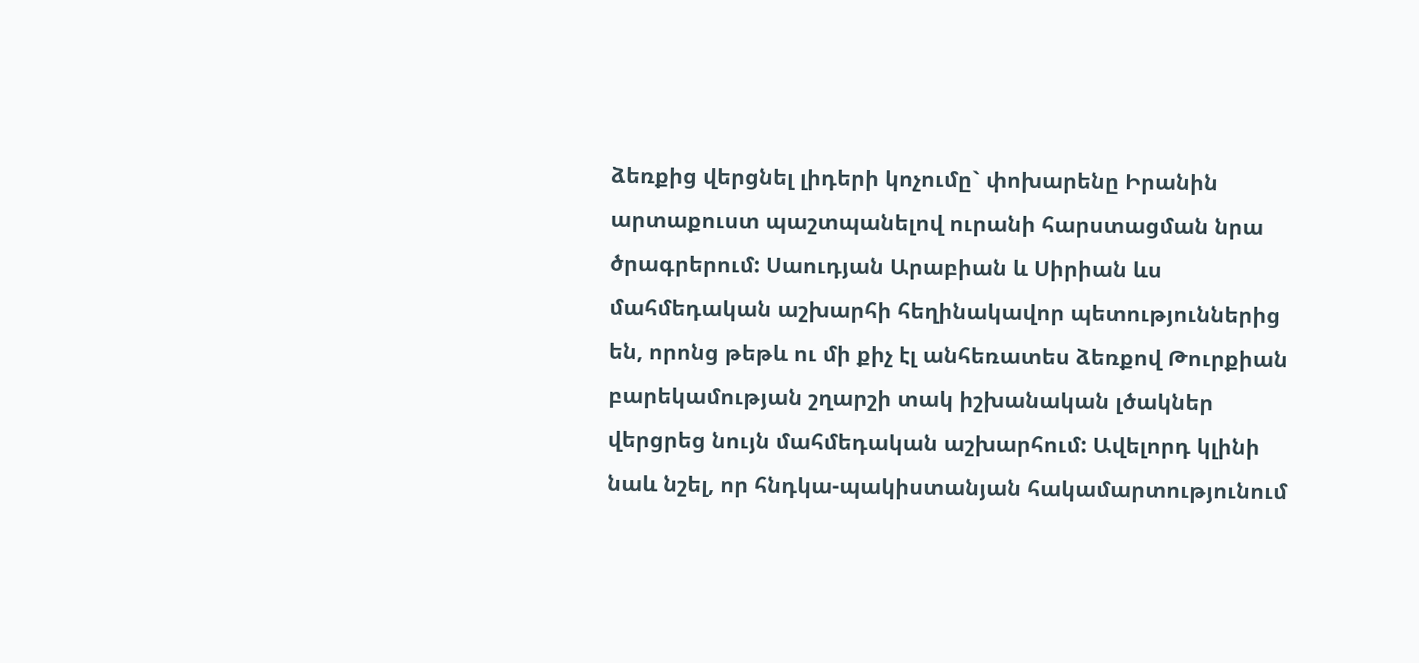ձեռքից վերցնել լիդերի կոչումը` փոխարենը Իրանին արտաքուստ պաշտպանելով ուրանի հարստացման նրա ծրագրերում: Սաուդյան Արաբիան և Սիրիան ևս մահմեդական աշխարհի հեղինակավոր պետություններից են, որոնց թեթև ու մի քիչ էլ անհեռատես ձեռքով Թուրքիան բարեկամության շղարշի տակ իշխանական լծակներ վերցրեց նույն մահմեդական աշխարհում: Ավելորդ կլինի նաև նշել, որ հնդկա-պակիստանյան հակամարտությունում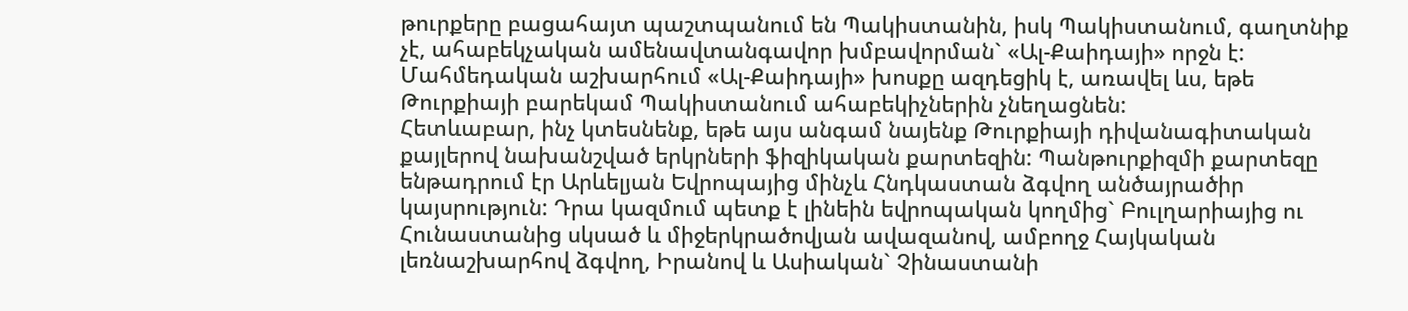թուրքերը բացահայտ պաշտպանում են Պակիստանին, իսկ Պակիստանում, գաղտնիք չէ, ահաբեկչական ամենավտանգավոր խմբավորման` «Ալ-Քաիդայի» որջն է: Մահմեդական աշխարհում «Ալ-Քաիդայի» խոսքը ազդեցիկ է, առավել ևս, եթե Թուրքիայի բարեկամ Պակիստանում ահաբեկիչներին չնեղացնեն:
Հետևաբար, ինչ կտեսնենք, եթե այս անգամ նայենք Թուրքիայի դիվանագիտական քայլերով նախանշված երկրների ֆիզիկական քարտեզին: Պանթուրքիզմի քարտեզը ենթադրում էր Արևելյան Եվրոպայից մինչև Հնդկաստան ձգվող անծայրածիր կայսրություն: Դրա կազմում պետք է լինեին եվրոպական կողմից` Բուլղարիայից ու Հունաստանից սկսած և միջերկրածովյան ավազանով, ամբողջ Հայկական լեռնաշխարհով ձգվող, Իրանով և Ասիական` Չինաստանի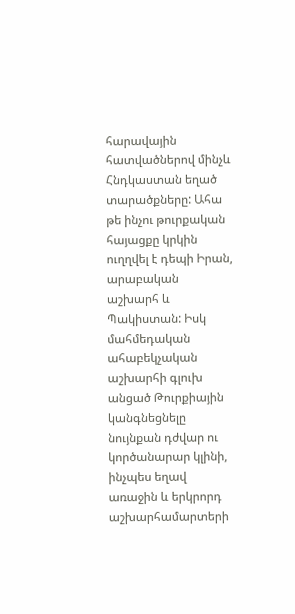հարավային հատվածներով մինչև Հնդկաստան եղած տարածքները: Ահա թե ինչու թուրքական հայացքը կրկին ուղղվել է դեպի Իրան, արաբական աշխարհ և Պակիստան: Իսկ մահմեդական ահաբեկչական աշխարհի գլուխ անցած Թուրքիային կանգնեցնելը նույնքան դժվար ու կործանարար կլինի, ինչպես եղավ առաջին և երկրորդ աշխարհամարտերի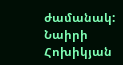ժամանակ:
Նաիրի Հոխիկյան